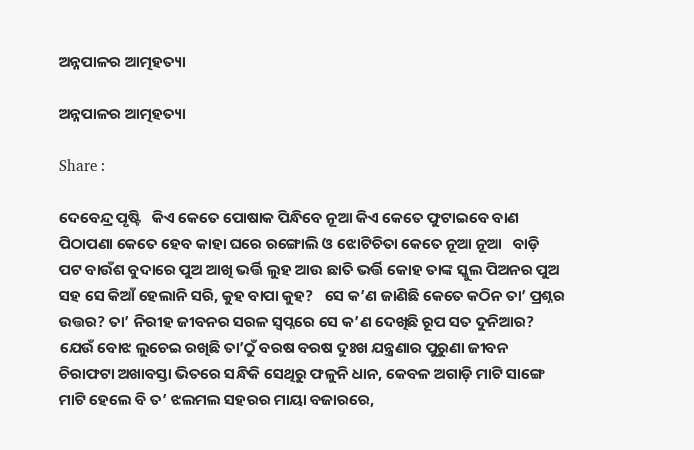ଅନ୍ନପାଳର ଆତ୍ମହତ୍ୟା

ଅନ୍ନପାଳର ଆତ୍ମହତ୍ୟା

Share :

ଦେବେନ୍ଦ୍ର ପୃଷ୍ଟି   କିଏ କେତେ ପୋଷାକ ପିନ୍ଧିବେ ନୂଆ କିଏ କେତେ ଫୁଟାଇବେ ବାଣ ପିଠାପଣା କେତେ ହେବ କାହା ଘରେ ରଙ୍ଗୋଲି ଓ ଝୋଟିଚିତା କେତେ ନୂଆ ନୂଆ   ବାଡ଼ି ପଟ ବାଉଁଶ ବୁଦାରେ ପୁଅ ଆଖି ଭର୍ତ୍ତି ଲୁହ ଆଉ ଛାତି ଭର୍ତ୍ତି କୋହ ତାଙ୍କ ସ୍କୁଲ ପିଅନର ପୁଅ ସହ ସେ କିଆଁ ହେଲାନି ସରି, କୁହ ବାପା କୁହ?   ସେ କ’ଣ ଜାଣିଛି କେତେ କଠିନ ତା’ ପ୍ରଶ୍ନର ଉତ୍ତର? ତା’ ନିରୀହ ଜୀବନର ସରଳ ସ୍ବପ୍ନରେ ସେ କ’ଣ ଦେଖିଛି ରୂପ ସତ ଦୁନିଆର?   ଯେଉଁ ବୋଝ ଲୁଚେଇ ରଖିଛି ତା’ଠୁଁ ବରଷ ବରଷ ଦୁଃଖ ଯନ୍ତ୍ରଣାର ପୁରୁଣା ଜୀବନ ଚିରାଫଟା ଅଖାବସ୍ତା ଭିତରେ ସନ୍ଧିକି ସେଥିରୁ ଫଳୁନି ଧାନ, କେବଳ ଅଗାଡ଼ି ମାଟି ସାଙ୍ଗେ ମାଟି ହେଲେ ବି ତ’ ଝଲମଲ ସହରର ମାୟା ବଜାରରେ,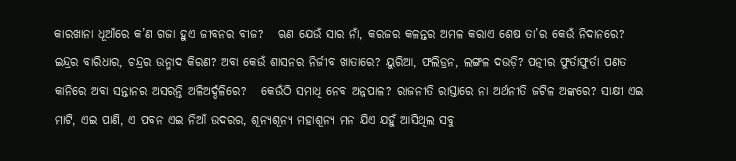କାରଖାନା ଧୂଆଁରେ କ’ଣ ଗଜା ହୁଏ ଜୀବନର ବୀଜ?   ଋଣ ଯେଉଁ ସାର ନାଁ, କରଜର କଳନ୍ତର ଅମଳ କରାଏ ଶେଷ ତା’ର କେଉଁ ନିଦାନରେ? ଇନ୍ଦ୍ରର ବାରିଧାର, ଚନ୍ଦ୍ରର ଉନ୍ମାଦ କିରଣ? ଅବା କେଉଁ ଶାସନର ନିର୍ଜୀବ ଖାତାରେ? ୟୁରିଆ, ଫଲିଡ୍ରନ, ଲଙ୍ଗଳ ଦଉଡ଼ି? ପତ୍ନୀର ଫୁର୍ତାଫୁର୍ତା ପଣତ କାନିରେ ଅବା ସନ୍ତାନର ଅସରନ୍ତି ଅଳିଅର୍ଦ୍ଦଳିରେ?   କେଉଁଠି ସମାଧି ନେବ ଅନ୍ନପାଳ? ରାଜନୀତି ରାସ୍ତାରେ ନା ଅର୍ଥନୀତି ଜଟିଳ ଅଙ୍କରେ? ସାକ୍ଷୀ ଏଇ ମାଟି, ଏଇ ପାଣି, ଏ ପବନ ଏଇ ନିଆଁ ଉଦରର, ଶୂନ୍ୟଶୂନ୍ୟ ମହାଶୂନ୍ୟ ମନ ଯିଏ ଯହୁଁ ଆସିଥିଲ ସବୁ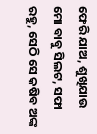ଫେରି ଯାଅ, ଶୁଖିଯାଉ ମୋ ବାବୁ ସିଲଟ, ସଫା ରହୁ, ସେଠି ସେ କଷିବ ଅଙ୍କ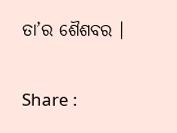ତା’ର ଶୈଶବର ।

Share :